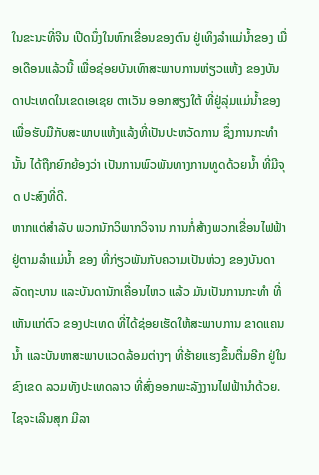ໃນຂະນະທີ່ຈີນ ເປີດນຶ່ງໃນຫົກເຂື່ອນຂອງຕົນ ຢູ່ເທິງລຳແມ່ນ້ຳຂອງ ເມື່ອເດືອນແລ້ວນີ້ ເພື່ອຊ່ອຍບັນເທົາສະພາບການຫ່ຽວແຫ້ງ ຂອງບັນດາປະເທດໃນເຂດເອເຊຍ ຕາເວັນ ອອກສຽງໃຕ້ ທີ່ຢູ່ລຸ່ມແມ່ນ້ຳຂອງ ເພື່ອຮັບມືກັບສະພາບແຫ້ງແລ້ງທີ່ເປັນປະຫວັດການ ຊຶ່ງການກະທຳນັ້ນ ໄດ້ຖືກຍົກຍ້ອງວ່າ ເປັນການພົວພັນທາງການທູດດ້ວຍນ້ຳ ທີ່ມີຈຸດ ປະສົງທີ່ດີ.
ຫາກແຕ່ສຳລັບ ພວກນັກວິພາກວິຈານ ການກໍ່ສ້າງພວກເຂື່ອນໄຟຟ້າ ຢູ່ຕາມລຳແມ່ນ້ຳ ຂອງ ທີ່ກ່ຽວພັນກັບຄວາມເປັນຫ່ວງ ຂອງບັນດາລັດຖະບານ ແລະບັນດານັກເຄື່ອນໄຫວ ແລ້ວ ມັນເປັນການກະທຳ ທີ່ເຫັນແກ່ຕົວ ຂອງປະເທດ ທີ່ໄດ້ຊ່ອຍເຮັດໃຫ້ສະພາບການ ຂາດແຄນນ້ຳ ແລະບັນຫາສະພາບແວດລ້ອມຕ່າງໆ ທີ່ຮ້າຍແຮງຂຶ້ນຕື່ມອີກ ຢູ່ໃນຂົງເຂດ ລວມທັງປະເທດລາວ ທີ່ສົ່ງອອກພະລັງງານໄຟຟ້ານຳດ້ວຍ. ໄຊຈະເລີນສຸກ ມີລາ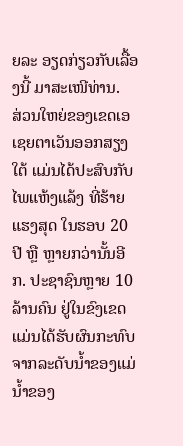ຍລະ ອຽດກ່ຽວກັບເລື້ອງນີ້ ມາສະເໜີທ່ານ.
ສ່ວນໃຫຍ່ຂອງເຂດເອເຊຍຕາເວັນອອກສຽງໃຕ້ ແມ່ນໄດ້ປະສົບກັບໄພແຫ້ງແລ້ງ ທີ່ຮ້າຍ ແຮງສຸດ ໃນຮອບ 20 ປີ ຫຼື ຫຼາຍກວ່ານັ້ນອີກ. ປະຊາຊົນຫຼາຍ 10 ລ້ານຄົນ ຢູ່ໃນຂົງເຂດ ແມ່ນໄດ້ຮັບຜົນກະທົບ ຈາກລະດັບນ້ຳຂອງແມ່ນ້ຳຂອງ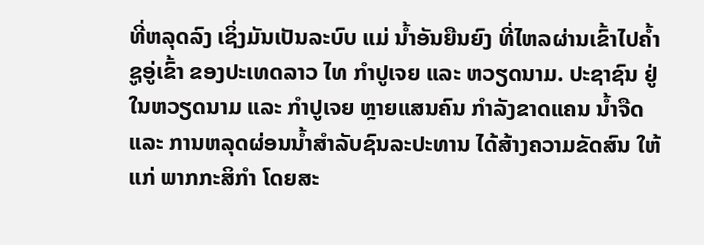ທີ່ຫລຸດລົງ ເຊິ່ງມັນເປັນລະບົບ ແມ່ ນ້ຳອັນຍືນຍົງ ທີ່ໄຫລຜ່ານເຂົ້າໄປຄ້ຳຊູອູ່ເຂົ້າ ຂອງປະເທດລາວ ໄທ ກຳປູເຈຍ ແລະ ຫວຽດນາມ. ປະຊາຊົນ ຢູ່ໃນຫວຽດນາມ ແລະ ກຳປູເຈຍ ຫຼາຍແສນຄົນ ກຳລັງຂາດແຄນ ນ້ຳຈືດ ແລະ ການຫລຸດຜ່ອນນ້ຳສຳລັບຊົນລະປະທານ ໄດ້ສ້າງຄວາມຂັດສົນ ໃຫ້ແກ່ ພາກກະສິກຳ ໂດຍສະ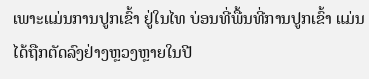ເພາະແມ່ນການປູກເຂົ້າ ຢູ່ໃນໄທ ບ່ອນທີ່ພື້ນທີ່ການປູກເຂົ້າ ແມ່ນ ໄດ້ຖືກຕັດລົງຢ່າງຫຼວງຫຼາຍໃນປີ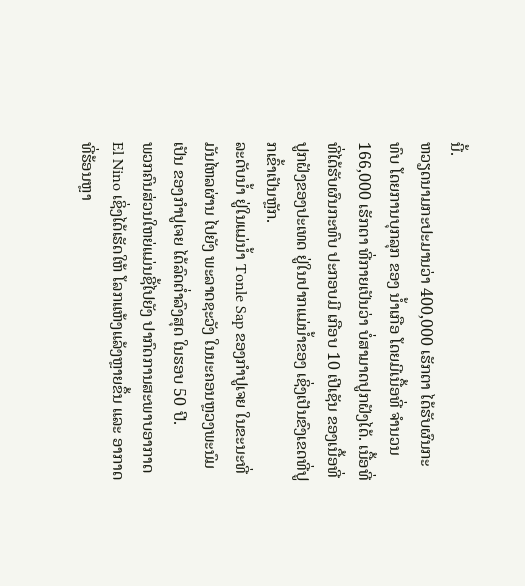ນີ້.
ຫວຽດນາມກະປະມານວ່າ 400,000 ເຮັກຕາ ໄດ້ຮັບຜົນກະທົບ ໂດຍການບຸກລຸກ ຂອງ ນ້ຳເກືອ ໂດຍມີເນື້ອທີ່ ຈຳນວນ 166,000 ເຮັກຕາ ທີ່ກາຍເປັນວ່າ ບໍ່ສາມາດປູກຝັງໄດ້. ເນື້ອທີ່ ທີ່ໄດ້ຮັບຜົນກະທົບ ປະກອບມີ ເກືອບ 10 ເປີເຊັນ ຂອງເນື້ອທີ່ປູກຝັງຂອງປະເທດ ຢູ່ໃນປາກແມ່ນ້ຳຂອງ ເຊິ່ງເປັນຂົງເຂດທີ່ປູກເຂົ້າເປັນຫຼັກ.
ລະດັບນ້ຳ ຢູ່ໃນແມ່ນ້ຳ Tonle Sap ຂອງກຳປູເຈຍ ໃນຂະນະທີ່ມັນໄຫລຜ່ານ ໄປຍັງ ພະລາດຊະວັງ ໃນນະຄອນຫຼວງພະນົມເປັນ ຂອງກຳປູເຈຍ ໄດ້ລົດຕ່ຳລົງສຸດ ໃນຮອບ 50 ປີ.
ພວກຄົນສ່ວນໃຫຍ່ແມ່ນຊີ້ໄປຍັງ ປາກົດການສະພາບອາກາດ El Nino ເຊິ່ງໄດ້ເຮັດໃຫ້ ໂລກແຫ້ງແລ້ງຫຼາຍຂຶ້ນ ແລະ ອາກາດທີ່ຮ້ອນຫຼາ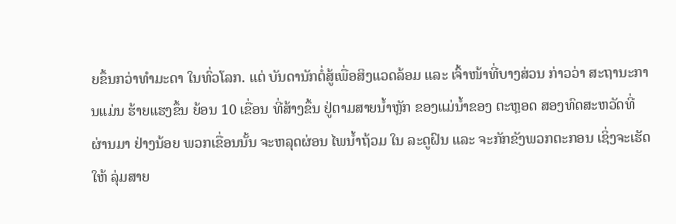ຍຂຶ້ນກວ່າທຳມະດາ ໃນທົ່ວໂລກ. ແຕ່ ບັນດານັກຕໍ່ສູ້ເພື່ອສິງແວດລ້ອມ ແລະ ເຈົ້າໜ້າທີ່ບາງສ່ວນ ກ່າວວ່າ ສະຖານະການແມ່ນ ຮ້າຍແຮງຂຶ້ນ ຍ້ອນ 10 ເຂື່ອນ ທີ່ສ້າງຂຶ້ນ ຢູ່ຕາມສາຍນ້ຳຫຼັກ ຂອງແມ່ນ້ຳຂອງ ຕະຫຼອດ ສອງທົດສະຫວັດທີ່ຜ່ານມາ ຢ່າງນ້ອຍ ພວກເຂື່ອນນັ້ນ ຈະຫລຸດຜ່ອນ ໄພນ້ຳຖ້ວມ ໃນ ລະດູຝົນ ແລະ ຈະກັກຂັງພວກຕະກອນ ເຊິ່ງຈະເຮັດໃຫ້ ລຸ່ມສາຍ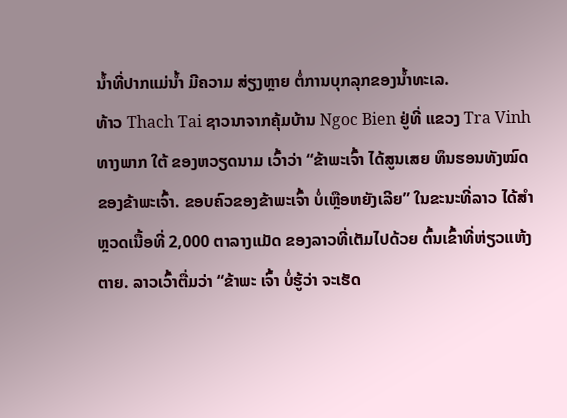ນ້ຳທີ່ປາກແມ່ນ້ຳ ມີຄວາມ ສ່ຽງຫຼາຍ ຕໍ່ການບຸກລຸກຂອງນ້ຳທະເລ.
ທ້າວ Thach Tai ຊາວນາຈາກຄຸ້ມບ້ານ Ngoc Bien ຢູ່ທີ່ ແຂວງ Tra Vinh ທາງພາກ ໃຕ້ ຂອງຫວຽດນາມ ເວົ້າວ່າ “ຂ້າພະເຈົ້າ ໄດ້ສູນເສຍ ທຶນຮອນທັງໝົດ ຂອງຂ້າພະເຈົ້າ. ຂອບຄົວຂອງຂ້າພະເຈົ້າ ບໍ່ເຫຼືອຫຍັງເລີຍ” ໃນຂະນະທີ່ລາວ ໄດ້ສຳຫຼວດເນື້ອທີ່ 2,000 ຕາລາງແມັດ ຂອງລາວທີ່ເຕັມໄປດ້ວຍ ຕົ້ນເຂົ້າທີ່ຫ່ຽວແຫ້ງຕາຍ. ລາວເວົ້າຕື່ມວ່າ “ຂ້າພະ ເຈົ້າ ບໍ່ຮູ້ວ່າ ຈະເຮັດ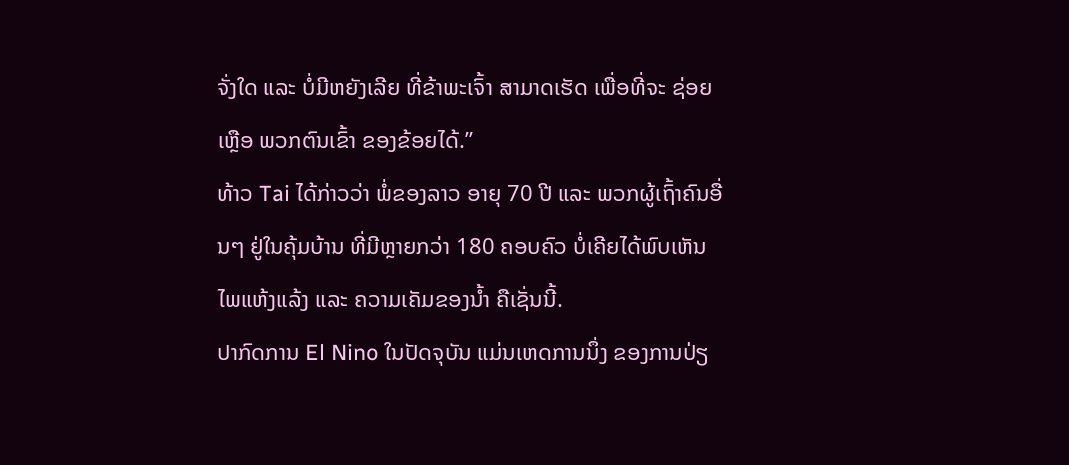ຈັ່ງໃດ ແລະ ບໍ່ມີຫຍັງເລີຍ ທີ່ຂ້າພະເຈົ້າ ສາມາດເຮັດ ເພື່ອທີ່ຈະ ຊ່ອຍເຫຼືອ ພວກຕົນເຂົ້າ ຂອງຂ້ອຍໄດ້.”
ທ້າວ Tai ໄດ້ກ່າວວ່າ ພໍ່ຂອງລາວ ອາຍຸ 70 ປີ ແລະ ພວກຜູ້ເຖົ້າຄົນອື່ນໆ ຢູ່ໃນຄຸ້ມບ້ານ ທີ່ມີຫຼາຍກວ່າ 180 ຄອບຄົວ ບໍ່ເຄີຍໄດ້ພົບເຫັນ ໄພແຫ້ງແລ້ງ ແລະ ຄວາມເຄັມຂອງນ້ຳ ຄືເຊັ່ນນີ້.
ປາກົດການ El Nino ໃນປັດຈຸບັນ ແມ່ນເຫດການນຶ່ງ ຂອງການປ່ຽ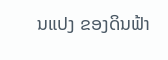ນແປງ ຂອງດິນຟ້າ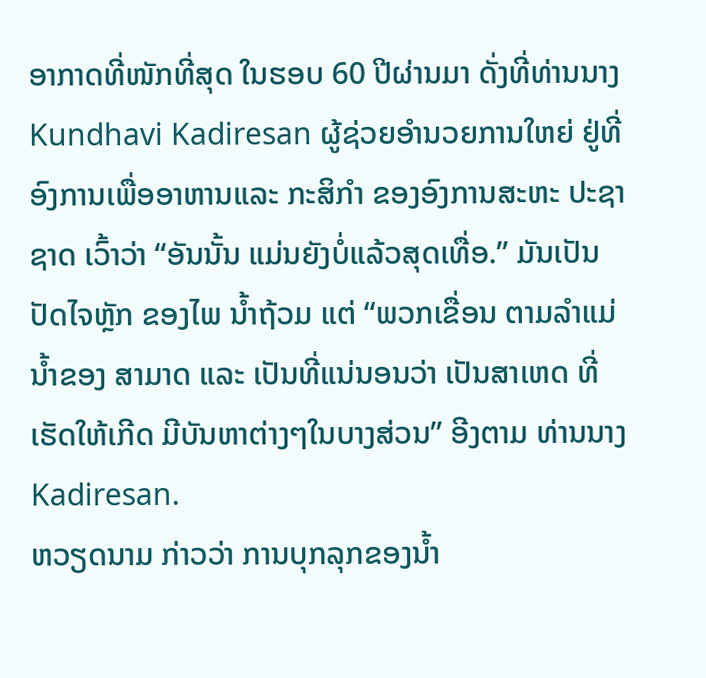ອາກາດທີ່ໜັກທີ່ສຸດ ໃນຮອບ 60 ປີຜ່ານມາ ດັ່ງທີ່ທ່ານນາງ Kundhavi Kadiresan ຜູ້ຊ່ວຍອຳນວຍການໃຫຍ່ ຢູ່ທີ່ອົງການເພື່ອອາຫານແລະ ກະສິກຳ ຂອງອົງການສະຫະ ປະຊາຊາດ ເວົ້າວ່າ “ອັນນັ້ນ ແມ່ນຍັງບໍ່ແລ້ວສຸດເທື່ອ.” ມັນເປັນປັດໄຈຫຼັກ ຂອງໄພ ນ້ຳຖ້ວມ ແຕ່ “ພວກເຂື່ອນ ຕາມລຳແມ່ນ້ຳຂອງ ສາມາດ ແລະ ເປັນທີ່ແນ່ນອນວ່າ ເປັນສາເຫດ ທີ່ເຮັດໃຫ້ເກີດ ມີບັນຫາຕ່າງໆໃນບາງສ່ວນ” ອີງຕາມ ທ່ານນາງ Kadiresan.
ຫວຽດນາມ ກ່າວວ່າ ການບຸກລຸກຂອງນ້ຳ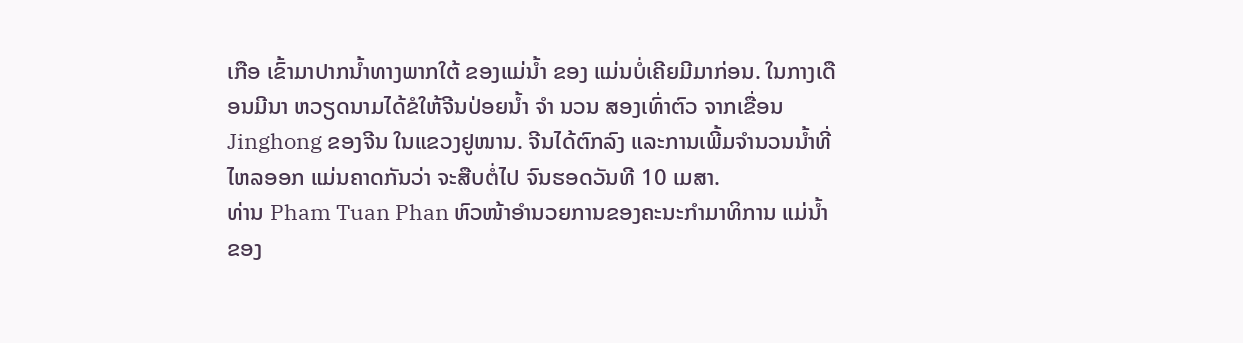ເກືອ ເຂົ້າມາປາກນ້ຳທາງພາກໃຕ້ ຂອງແມ່ນ້ຳ ຂອງ ແມ່ນບໍ່ເຄີຍມີມາກ່ອນ. ໃນກາງເດືອນມີນາ ຫວຽດນາມໄດ້ຂໍໃຫ້ຈີນປ່ອຍນ້ຳ ຈຳ ນວນ ສອງເທົ່າຕົວ ຈາກເຂື່ອນ Jinghong ຂອງຈີນ ໃນແຂວງຢູໜານ. ຈີນໄດ້ຕົກລົງ ແລະການເພີ້ມຈຳນວນນ້ຳທີ່ໄຫລອອກ ແມ່ນຄາດກັນວ່າ ຈະສືບຕໍ່ໄປ ຈົນຮອດວັນທີ 10 ເມສາ.
ທ່ານ Pham Tuan Phan ຫົວໜ້າອຳນວຍການຂອງຄະນະກຳມາທິການ ແມ່ນ້ຳຂອງ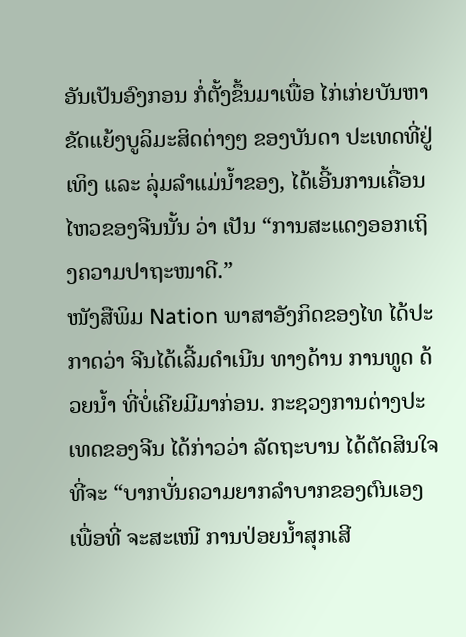ອັນເປັນອົງກອນ ກໍ່ຕັ້ງຂຶ້ນມາເພື່ອ ໄກ່ເກ່ຍບັນຫາຂັດແຍ້ງບູລິມະສິດຕ່າງໆ ຂອງບັນດາ ປະເທດທີ່ຢູ່ ເທິງ ແລະ ລຸ່ມລຳແມ່ນ້ຳຂອງ, ໄດ້ເອີ້ນການເຄື່ອນໄຫວຂອງຈີນນັ້ນ ວ່າ ເປັນ “ການສະແດງອອກເຖິງຄວາມປາຖະໜາດີ.”
ໜັງສືພິມ Nation ພາສາອັງກິດຂອງໄທ ໄດ້ປະກາດວ່າ ຈີນໄດ້ເລີ້ມດຳເນີນ ທາງດ້ານ ການທູດ ດ້ວຍນ້ຳ ທີ່ບໍ່ເຄີຍມີມາກ່ອນ. ກະຊວງການຕ່າງປະເທດຂອງຈີນ ໄດ້ກ່າວວ່າ ລັດຖະບານ ໄດ້ຕັດສິນໃຈ ທີ່ຈະ “ບາກບັ່ນຄວາມຍາກລຳບາກຂອງຕົນເອງ ເພື່ອທີ່ ຈະສະເໜີ ການປ່ອຍນ້ຳສຸກເສີ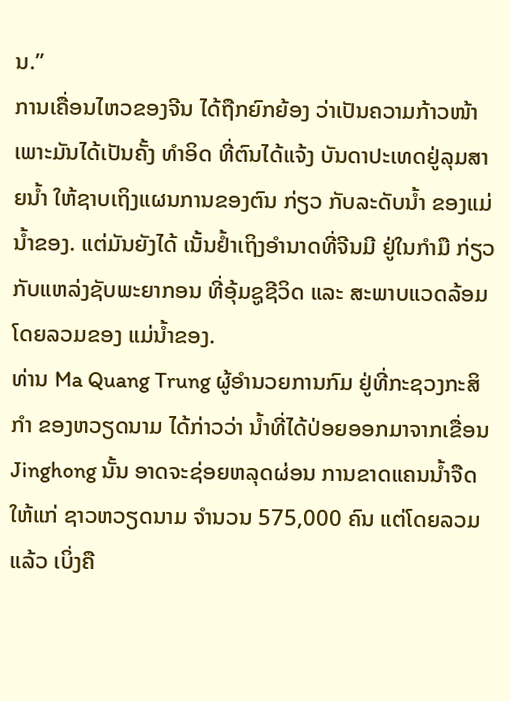ນ.”
ການເຄື່ອນໄຫວຂອງຈີນ ໄດ້ຖືກຍົກຍ້ອງ ວ່າເປັນຄວາມກ້າວໜ້າ ເພາະມັນໄດ້ເປັນຄັ້ງ ທຳອິດ ທີ່ຕົນໄດ້ແຈ້ງ ບັນດາປະເທດຢູ່ລຸມສາຍນ້ຳ ໃຫ້ຊາບເຖິງແຜນການຂອງຕົນ ກ່ຽວ ກັບລະດັບນ້ຳ ຂອງແມ່ນ້ຳຂອງ. ແຕ່ມັນຍັງໄດ້ ເນັ້ນຢ້ຳເຖິງອຳນາດທີ່ຈີນມີ ຢູ່ໃນກຳມື ກ່ຽວກັບແຫລ່ງຊັບພະຍາກອນ ທີ່ອຸ້ມຊູຊີວິດ ແລະ ສະພາບແວດລ້ອມ ໂດຍລວມຂອງ ແມ່ນ້ຳຂອງ.
ທ່ານ Ma Quang Trung ຜູ້ອຳນວຍການກົມ ຢູ່ທີ່ກະຊວງກະສິກຳ ຂອງຫວຽດນາມ ໄດ້ກ່າວວ່າ ນ້ຳທີ່ໄດ້ປ່ອຍອອກມາຈາກເຂື່ອນ Jinghong ນັ້ນ ອາດຈະຊ່ອຍຫລຸດຜ່ອນ ການຂາດແຄນນ້ຳຈືດ ໃຫ້ແກ່ ຊາວຫວຽດນາມ ຈຳນວນ 575,000 ຄົນ ແຕ່ໂດຍລວມ ແລ້ວ ເບິ່ງຄື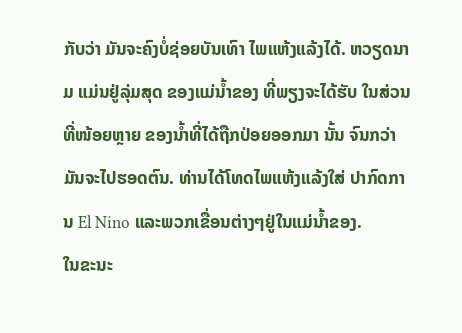ກັບວ່າ ມັນຈະຄົງບໍ່ຊ່ອຍບັນເທົາ ໄພແຫ້ງແລ້ງໄດ້. ຫວຽດນາມ ແມ່ນຢູ່ລຸ່ມສຸດ ຂອງແມ່ນ້ຳຂອງ ທີ່ພຽງຈະໄດ້ຮັບ ໃນສ່ວນທີ່ໜ້ອຍຫຼາຍ ຂອງນ້ຳທີ່ໄດ້ຖືກປ່ອຍອອກມາ ນັ້ນ ຈົນກວ່າມັນຈະໄປຮອດຕົນ. ທ່ານໄດ້ໂທດໄພແຫ້ງແລ້ງໃສ່ ປາກົດການ El Nino ແລະພວກເຂື່ອນຕ່າງໆຢູ່ໃນແມ່ນ້ຳຂອງ.
ໃນຂະນະ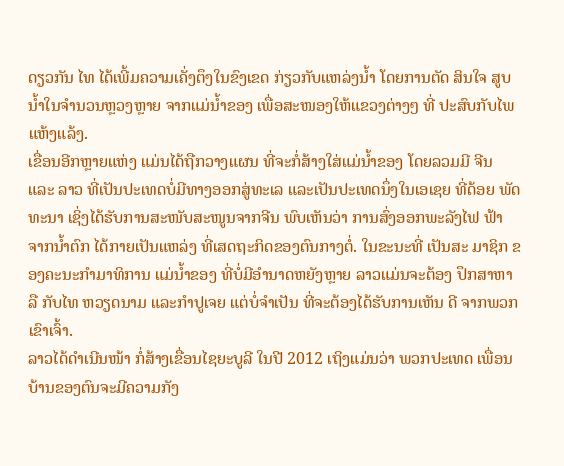ດຽວກັນ ໄທ ໄດ້ເພີ້ມຄວາມເຄັ່ງຕຶງໃນຂົງເຂດ ກ່ຽວກັບແຫລ່ງນ້ຳ ໂດຍການຕັດ ສິນໃຈ ສູບນ້ຳໃນຈຳນວນຫຼວງຫຼາຍ ຈາກແມ່ນ້ຳຂອງ ເພື່ອສະໜອງໃຫ້ແຂວງຕ່າງໆ ທີ່ ປະສົບກັບໄພແຫ້ງແລ້ງ.
ເຂື່ອນອີກຫຼາຍແຫ່ງ ແມ່ນໄດ້ຖືກວາງແຜນ ທີ່ຈະກໍ່ສ້າງໃສ່ແມ່ນ້ຳຂອງ ໂດຍລວມມີ ຈີນ ແລະ ລາວ ທີ່ເປັນປະເທດບໍ່ມີທາງອອກສູ່ທະເລ ແລະເປັນປະເທດນຶ່ງໃນເອເຊຍ ທີ່ດ້ອຍ ພັດທະນາ ເຊິ່ງໄດ້ຮັບການສະໜັບສະໜູນຈາກຈີນ ພົບເຫັນວ່າ ການສົ່ງອອກພະລັງໄຟ ຟ້າ ຈາກນ້ຳຕົກ ໄດ້ກາຍເປັນແຫລ່ງ ທີ່ເສດຖະກິດຂອງຕົນກາງຕໍ່. ໃນຂະນະທີ່ ເປັນສະ ມາຊິກ ຂອງຄະນະກຳມາທິການ ແມ່ນ້ຳຂອງ ທີ່ບໍ່ມີອຳນາດຫຍັງຫຼາຍ ລາວແມ່ນຈະຕ້ອງ ປຶກສາຫາລື ກັບໄທ ຫວຽດນາມ ແລະກຳປູເຈຍ ແຕ່ບໍ່ຈຳເປັນ ທີ່ຈະຕ້ອງໄດ້ຮັບການເຫັນ ດີ ຈາກພວກເຂົາເຈົ້າ.
ລາວໄດ້ດຳເນີນໜ້າ ກໍ່ສ້າງເຂື່ອນໄຊຍະບູລີ ໃນປີ 2012 ເຖິງແມ່ນວ່າ ພວກປະເທດ ເພື່ອນ ບ້ານຂອງຕົນຈະມີຄວາມກັງ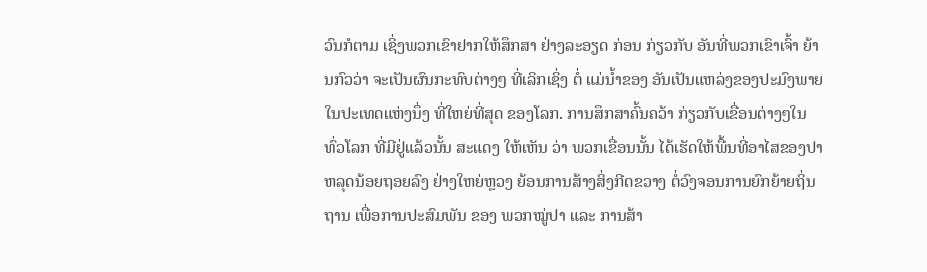ວົນກໍຕາມ ເຊິ່ງພວກເຂົາຢາກໃຫ້ສຶກສາ ຢ່າງລະອຽດ ກ່ອນ ກ່ຽວກັບ ອັນທີ່ພວກເຂົາເຈົ້າ ຍ້ານກົວວ່າ ຈະເປັນຜົນກະທົບຕ່າງໆ ທີ່ເລິກເຊິ່ງ ຕໍ່ ແມ່ນ້ຳຂອງ ອັນເປັນແຫລ່ງຂອງປະມົງພາຍໃນປະເທດແຫ່ງນຶ່ງ ທີ່ໃຫຍ່ທີ່ສຸດ ຂອງໂລກ. ການສຶກສາຄົ້ນຄວ້າ ກ່ຽວກັບເຂື່ອນຕ່າງໆໃນທົ່ວໂລກ ທີ່ມີຢູ່ແລ້ວນັ້ນ ສະແດງ ໃຫ້ເຫັນ ວ່າ ພວກເຂື່ອນນັ້ນ ໄດ້ເຮັດໃຫ້ພື້ນທີ່ອາໄສຂອງປາ ຫລຸດນ້ອຍຖອຍລົງ ຢ່າງໃຫຍ່ຫຼວງ ຍ້ອນການສ້າງສິ່ງກີດຂວາງ ຕໍ່ວົງຈອນການຍົກຍ້າຍຖິ່ນຖານ ເພື່ອການປະສົມພັນ ຂອງ ພວກໝູ່ປາ ແລະ ການສ້າ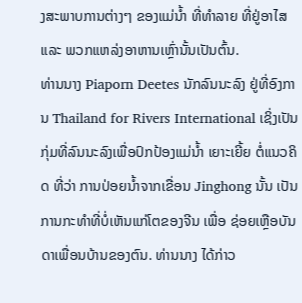ງສະພາບການຕ່າງໆ ຂອງແມ່ນ້ຳ ທີ່ທຳລາຍ ທີ່ຢູ່ອາໄສ ແລະ ພວກແຫລ່ງອາຫານເຫຼົ່ານັ້ນເປັນຕົ້ນ.
ທ່ານນາງ Piaporn Deetes ນັກລົນນະລົງ ຢູ່ທີ່ອົງການ Thailand for Rivers International ເຊິ່ງເປັນກຸ່ມທີ່ລົນນະລົງເພື່ອປົກປ້ອງແມ່ນ້ຳ ເຍາະເຍີ້ຍ ຕໍ່ແນວຄິດ ທີ່ວ່າ ການປ່ອຍນ້ຳຈາກເຂື່ອນ Jinghong ນັ້ນ ເປັນການກະທຳທີ່ບໍ່ເຫັນແກ່ໂຕຂອງຈີນ ເພື່ອ ຊ່ອຍເຫຼືອບັນດາເພື່ອນບ້ານຂອງຕົນ. ທ່ານນາງ ໄດ້ກ່າວ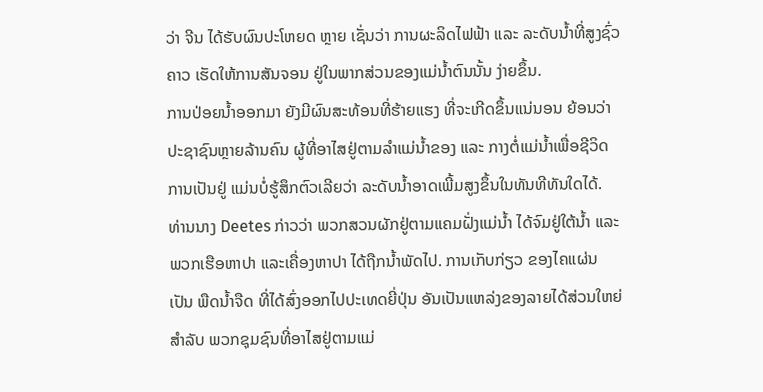ວ່າ ຈີນ ໄດ້ຮັບຜົນປະໂຫຍດ ຫຼາຍ ເຊັ່ນວ່າ ການຜະລິດໄຟຟ້າ ແລະ ລະດັບນ້ຳທີ່ສູງຊົ່ວຄາວ ເຮັດໃຫ້ການສັນຈອນ ຢູ່ໃນພາກສ່ວນຂອງແມ່ນ້ຳຕົນນັ້ນ ງ່າຍຂຶ້ນ.
ການປ່ອຍນ້ຳອອກມາ ຍັງມີຜົນສະທ້ອນທີ່ຮ້າຍແຮງ ທີ່ຈະເກີດຂຶ້ນແນ່ນອນ ຍ້ອນວ່າ ປະຊາຊົນຫຼາຍລ້ານຄົນ ຜູ້ທີ່ອາໄສຢູ່ຕາມລຳແມ່ນ້ຳຂອງ ແລະ ກາງຕໍ່ແມ່ນ້ຳເພື່ອຊີວິດ ການເປັນຢູ່ ແມ່ນບໍ່ຮູ້ສຶກຕົວເລີຍວ່າ ລະດັບນ້ຳອາດເພີ້ມສູງຂຶ້ນໃນທັນທີທັນໃດໄດ້.
ທ່ານນາງ Deetes ກ່າວວ່າ ພວກສວນຜັກຢູ່ຕາມແຄມຝັ່ງແມ່ນ້ຳ ໄດ້ຈົມຢູ່ໃຕ້ນ້ຳ ແລະ ພວກເຮືອຫາປາ ແລະເຄື່ອງຫາປາ ໄດ້ຖືກນ້ຳພັດໄປ. ການເກັບກ່ຽວ ຂອງໄຄແຜ່ນ ເປັນ ພືດນ້ຳຈືດ ທີ່ໄດ້ສົ່ງອອກໄປປະເທດຍີ່ປຸ່ນ ອັນເປັນແຫລ່ງຂອງລາຍໄດ້ສ່ວນໃຫຍ່ ສຳລັບ ພວກຊຸມຊົນທີ່ອາໄສຢູ່ຕາມແມ່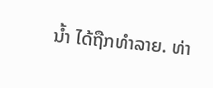ນ້ຳ ໄດ້ຖືກທຳລາຍ. ທ່າ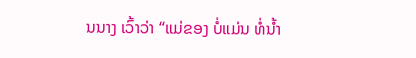ນນາງ ເວົ້າວ່າ “ແມ່ຂອງ ບໍ່ແມ່ນ ທໍ່ນ້ຳ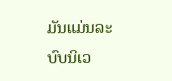ມັນແມ່ນລະບົບນິເວ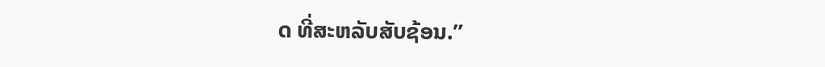ດ ທີ່ສະຫລັບສັບຊ້ອນ.”